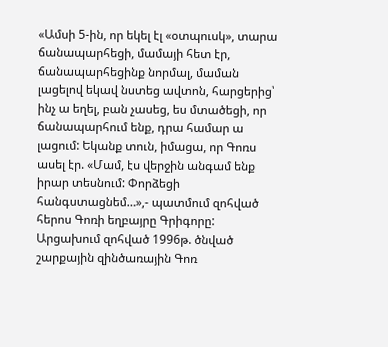«Ամսի 5-ին, որ եկել էլ «օտպուսկ», տարա ճանապարհեցի, մամայի հետ էր, ճանապարհեցինք նորմալ, մաման լացելով եկավ նստեց ավտոն, հարցերից՝ ինչ ա եղել, բան չասեց, ես մտածեցի, որ ճանապարհում ենք, դրա համար ա լացում: Եկանք տուն, իմացա, որ Գոռս ասել էր. «Մամ, էս վերջին անգամ ենք իրար տեսնում: Փորձեցի հանգստացնեմ…»,- պատմում զոհված հերոս Գոռի եղբայրը Գրիգորը:
Արցախում զոհված 1996թ. ծնված շարքային զինծառային Գոռ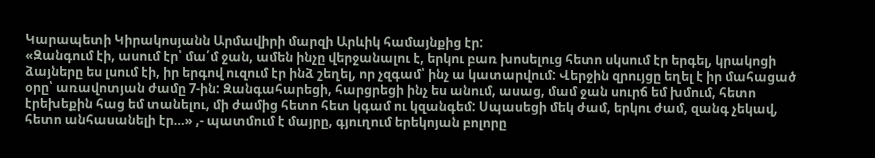Կարապետի Կիրակոսյանն Արմավիրի մարզի Արևիկ համայնքից էր:
«Զանգում էի, ասում էր՝ մա՛մ ջան, ամեն ինչը վերջանալու է, երկու բառ խոսելուց հետո սկսում էր երգել, կրակոցի ձայները ես լսում էի, իր երգով ուզում էր ինձ շեղել, որ չզգամ՝ ինչ ա կատարվում: Վերջին զրույցը եղել է իր մահացած օրը՝ առավոտյան ժամը 7-ին: Զանգահարեցի, հարցրեցի ինչ ես անում, ասաց, մամ ջան սուրճ եմ խմում, հետո էրեխեքին հաց եմ տանելու, մի ժամից հետո հետ կգամ ու կզանգեմ: Սպասեցի մեկ ժամ, երկու ժամ, զանգ չեկավ, հետո անհասանելի էր…» ,- պատմում է մայրը, գյուղում երեկոյան բոլորը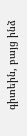գիտեին, բայց ինձ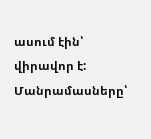ասում էին՝ վիրավոր է:
Մանրամասները՝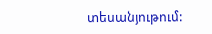տեսանյութում: